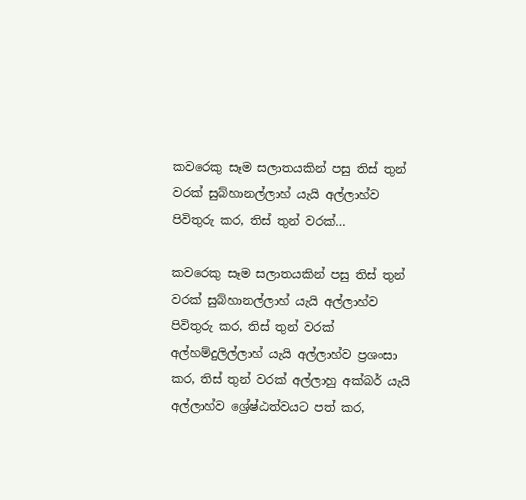කවරෙකු සෑම සලාතයකින් පසු තිස් තුන් වරක් සුබ්හානල්ලාහ් යැයි අල්ලාහ්ව පිවිතුරු කර, තිස් තුන් වරක්…

කවරෙකු සෑම සලාතයකින් පසු තිස් තුන් වරක් සුබ්හානල්ලාහ් යැයි අල්ලාහ්ව පිවිතුරු කර, තිස් තුන් වරක් අල්හම්දුලිල්ලාහ් යැයි අල්ලාහ්ව ප්‍රශංසා කර, තිස් තුන් වරක් අල්ලාහු අක්බර් යැයි අල්ලාහ්ව ශ්‍රේෂ්ඨත්වයට පත් කර,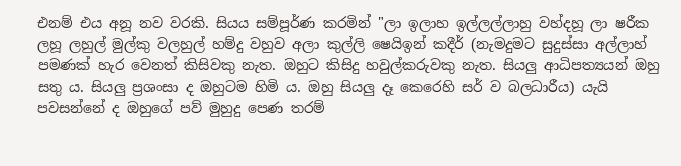එනම් එය අනූ නව වරකි. සියය සම්පූර්ණ කරමින් "ලා ඉලාහ ඉල්ලල්ලාහු වහ්දහූ ලා ෂරීක ලහූ ලහුල් මුල්කු වලහුල් හම්දු වහුව අලා කුල්ලි ෂෙයිඉන් කදීර් (නැමදුමට සුදුස්සා අල්ලාහ් පමණක් හැර වෙනත් කිසිවකු නැත. ඔහුට කිසිදු හවුල්කරුවකු ‌නැත. සියලු ආධිපත්‍යයන් ඔහු සතු ය. සියලු ප්‍රශංසා ද ඔහුටම හිමි ය. ඔහු සියලු දෑ කෙරෙහි සර් ව බලධාරීය) යැයි පවසන්නේ ද ඔහුගේ පව් මුහුදු පෙණ තරම්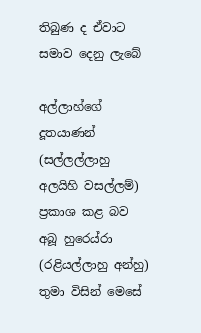තිබුණ ද ඒවාට සමාව දෙනු ලැබේ

අල්ලාහ්ගේ දූතයාණන් (සල්ලල්ලාහු අලයිහි වසල්ලම්) ප්‍රකාශ කළ බව අබූ හුරෙය්රා (රළියල්ලාහු අන්හු) තුමා විසින් මෙසේ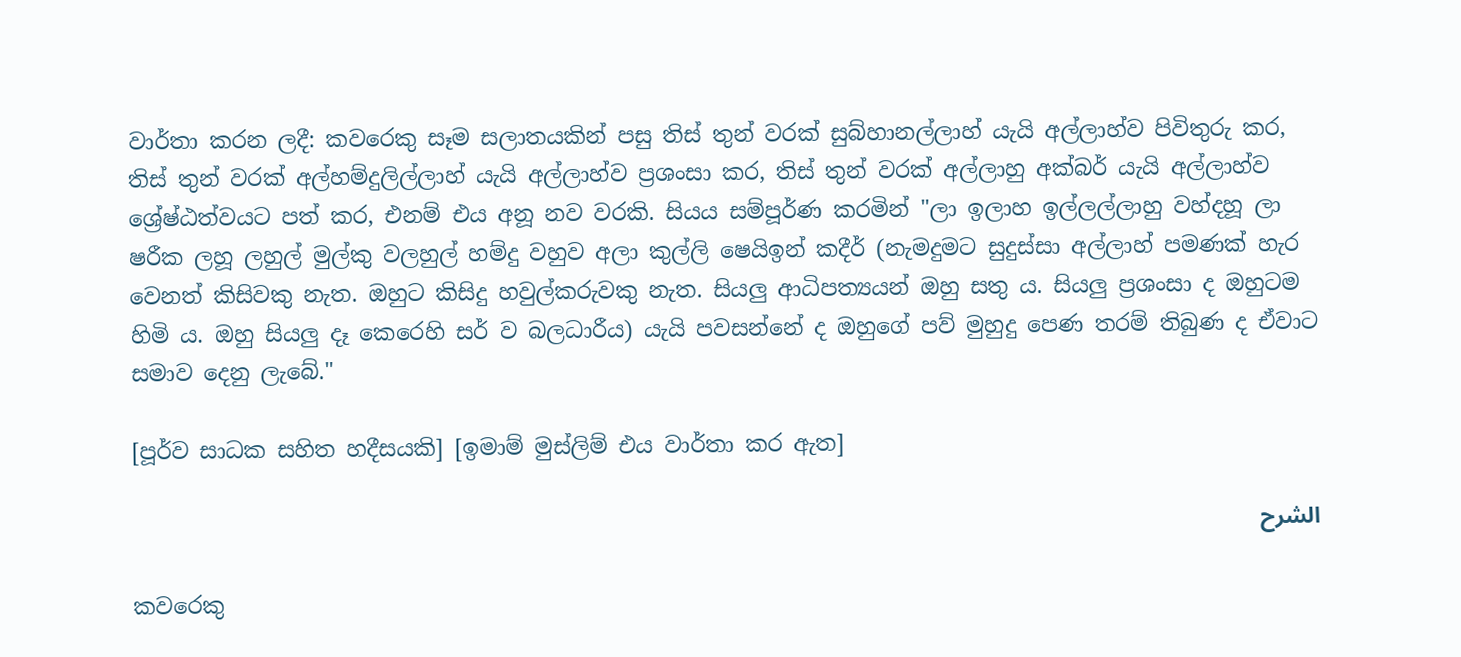වාර්තා කරන ලදී: කවරෙකු සෑම සලාතයකින් පසු තිස් තුන් වරක් සුබ්හානල්ලාහ් යැයි අල්ලාහ්ව පිවිතුරු කර, තිස් තුන් වරක් අල්හම්දුලිල්ලාහ් යැයි අල්ලාහ්ව ප්‍රශංසා කර, තිස් තුන් වරක් අල්ලාහු අක්බර් යැයි අල්ලාහ්ව ශ්‍රේෂ්ඨත්වයට පත් කර, එනම් එය අනූ නව වරකි. සියය සම්පූර්ණ කරමින් "ලා ඉලාහ ඉල්ලල්ලාහු වහ්දහූ ලා ෂරීක ලහූ ලහුල් මුල්කු වලහුල් හම්දු වහුව අලා කුල්ලි ෂෙයිඉන් කදීර් (නැමදුමට සුදුස්සා අල්ලාහ් පමණක් හැර වෙනත් කිසිවකු නැත. ඔහුට කිසිදු හවුල්කරුවකු ‌නැත. සියලු ආධිපත්‍යයන් ඔහු සතු ය. සියලු ප්‍රශංසා ද ඔහුටම හිමි ය. ඔහු සියලු දෑ කෙරෙහි සර් ව බලධාරීය) යැයි පවසන්නේ ද ඔහුගේ පව් මුහුදු පෙණ තරම් තිබුණ ද ඒවාට සමාව දෙනු ලැබේ."

[පූර්ව සාධක සහිත හදීසයකි] [ඉමාම් මුස්ලිම් එය වාර්තා කර ඇත]

الشرح

කවරෙකු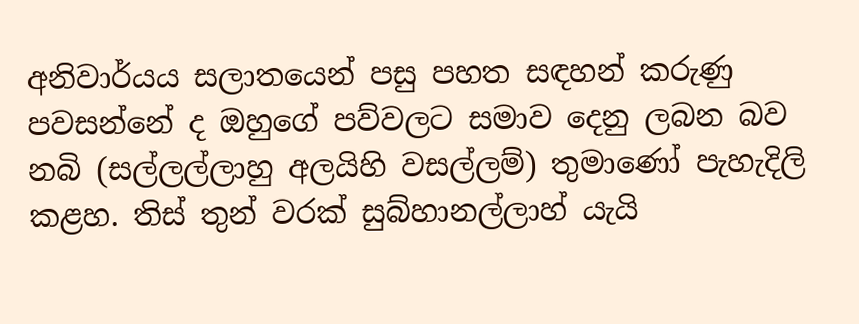අනිවාර්යය සලාතයෙන් පසු පහත සඳහන් කරුණු පවසන්නේ ද ඔහුගේ පව්වලට සමාව දෙනු ලබන බව නබි (සල්ලල්ලාහු අලයිහි වසල්ලම්) තුමාණෝ පැහැදිලි කළහ. තිස් තුන් වරක් සුබ්හානල්ලාහ් යැයි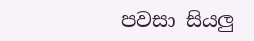පවසා සියලු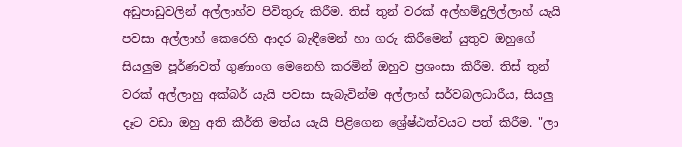අඩුපාඩුවලින් අල්ලාහ්ව පිවිතුරු කිරීම. තිස් තුන් වරක් අල්හම්දුලිල්ලාහ් යැයි පවසා අල්ලාහ් කෙරෙහි ආදර බැඳීමෙන් හා ගරු කිරීමෙන් යුතුව ඔහුගේ සියලුම පූර්ණවත් ගුණාංග මෙනෙහි කරමින් ඔහුව ප්‍රශංසා කිරීම. තිස් තුන් වරක් අල්ලාහු අක්බර් යැයි පවසා සැබැවින්ම අල්ලාහ් සර්වබලධාරීය, සියලු දෑට වඩා ඔහු අති කීර්ති මත්ය යැයි පිළිගෙන ශ්‍රේෂ්ඨත්වයට පත් කිරීම. "ලා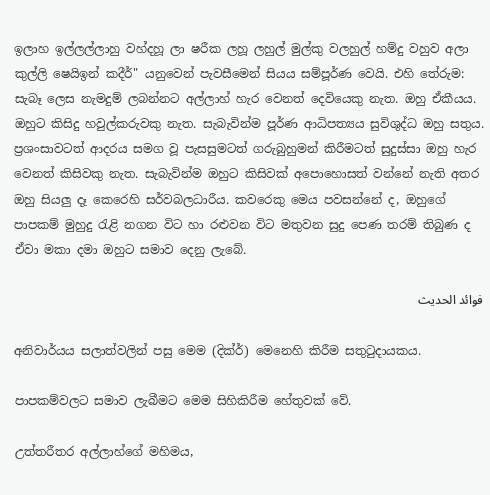ඉලාහ ඉල්ලල්ලාහු වහ්දහූ ලා ෂරීක ලහූ ලහුල් මුල්කු වලහුල් හම්දු වහුව අලා කුල්ලි ෂෙයිඉන් කදීර්" යනුවෙන් පැවසීමෙන් සියය සම්පූර්ණ වෙයි. එහි තේරුම: සැබෑ ලෙස නැමදුම් ලබන්නට අල්ලාහ් හැර වෙනත් දෙවියෙකු නැත. ඔහු ඒකීයය. ඔහුට කිසිදු හවුල්කරුවකු නැත. සැබැවින්ම පූර්ණ ආධිපත්‍යය සුවිශුද්ධ ඔහු සතුය. ප්‍රශංසාවටත් ආදරය සමග වූ පැසසුමටත් ගරුබුහුමන් කිරීමටත් සුදුස්සා ඔහු හැර වෙනත් කිසිවකු නැත. සැබැවින්ම ඔහුට කිසිවක් අපොහොසත් වන්නේ නැති අතර ඔහු සියලු දෑ කෙරෙහි සර්වබලධාරීය. කවරෙකු මෙය පවසන්නේ ද, ඔහුගේ පාපකම් මුහුදු රැළි නගන විට හා රළුවන විට මතුවන සුදු පෙණ තරම් තිබුණ ද ඒවා මකා දමා ඔහුට සමාව දෙනු ලැබේ.

فوائد الحديث

අනිවාර්යය සලාත්වලින් පසු ‌මෙම (දික්ර්) මෙනෙහි කිරීම සතුටුදායකය.

පාපකම්වලට සමාව ලැබීමට මෙම සිහිකිරීම හේතුවක් වේ.

උත්තරීතර අල්ලාහ්ගේ මහිමය,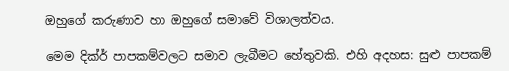ඔහුගේ කරුණාව හා ඔහුගේ සමාවේ විශාලත්වය.

මෙම දික්ර් පාපකම්වලට සමාව ලැබීමට හේතුවකි. එහි අදහස: සුළු පාපකම්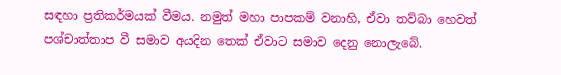සඳහා ප්‍රතිකර්මයක් වීමය. නමුත් මහා පාපකම් වනාහි, ඒවා තව්බා හෙවත් පශ්චාත්තාප වී සමාව අයදින තෙක් ඒවාට සමාව දෙනු නොලැබේ.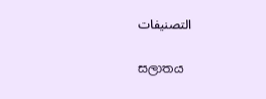التصنيفات

සලාතය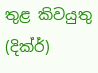තුළ කිවයුතු (දික්ර්)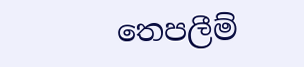තෙපලීම්